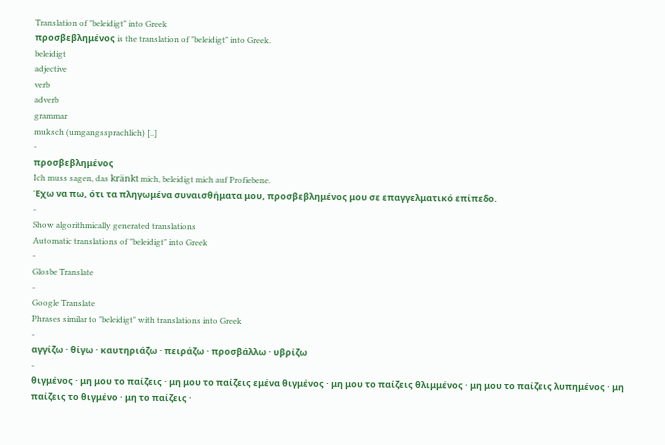Translation of "beleidigt" into Greek
προσβεβλημένος is the translation of "beleidigt" into Greek.
beleidigt
adjective
verb
adverb
grammar
muksch (umgangssprachlich) [..]
-
προσβεβλημένος
Ich muss sagen, das kränkt mich, beleidigt mich auf Profiebene.
Έχω να πω, ότι τα πληγωμένα συναισθήματα μου, προσβεβλημένος μου σε επαγγελματικό επίπεδο.
-
Show algorithmically generated translations
Automatic translations of "beleidigt" into Greek
-
Glosbe Translate
-
Google Translate
Phrases similar to "beleidigt" with translations into Greek
-
αγγίζω · θίγω · καυτηριάζω · πειράζω · προσβάλλω · υβρίζω
-
θιγμένος · μη μου το παίζεις · μη μου το παίζεις εμένα θιγμένος · μη μου το παίζεις θλιμμένος · μη μου το παίζεις λυπημένος · μη παίζεις το θιγμένο · μη το παίζεις ·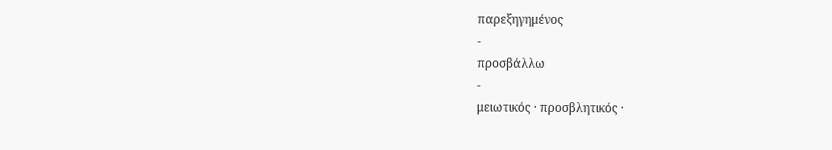παρεξηγημένος
-
προσβάλλω
-
μειωτικός · προσβλητικός ·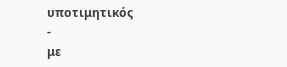υποτιμητικός
-
με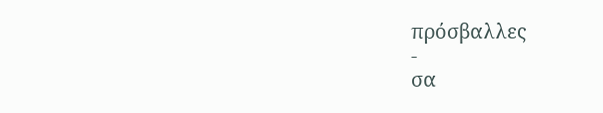πρόσβαλλες
-
σα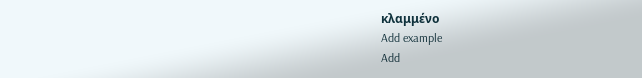κλαμμένο
Add example
Add